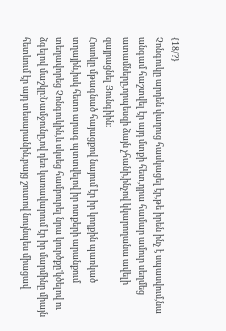{18/?}
Չոնգուկը արդեն վաղուց հասկացել էր,թե իրեն ինչ է սպասվում,նա անգամ հաշտվել էր այդ մտքի հետ,դրա համար ամուր սեղմեց ատամները,որպեսզի ձայն չհանի,ինչով կկարողանա ավելի զայրացնել Յունգիին։
Հոսոկը մթագնած հայացքով նայում էր իր կողքին պառկած տղային,իսկ հետո արագ պտտվելով իր ոտքերի արանքում տեղավորեց Չոնգուկին,և սկսեց համբուրել նրա կուրծքը'կծելով ու ձգելով մաշկը։Նամջունը,ով դեռ կառավարում էր իր մարմինը միայն հետևում էր այդ տեսարանին,բայց շուտով նույնպես միացավ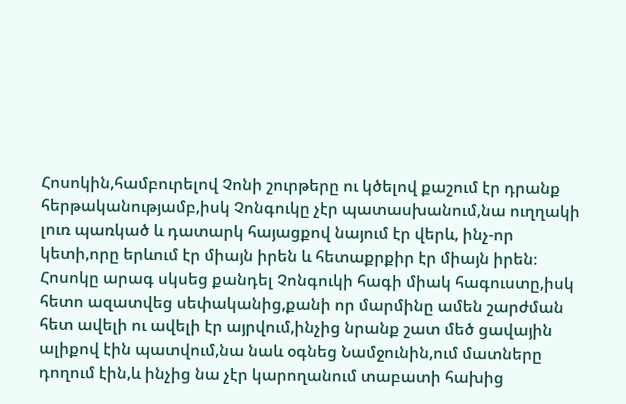Հոսոկին,համբուրելով Չոնի շուրթերը ու կծելով քաշում էր դրանք հերթականությամբ,իսկ Չոնգուկը չէր պատասխանում,նա ուղղակի լուռ պառկած և դատարկ հայացքով նայում էր վերև, ինչ-որ կետի,որը երևում էր միայն իրեն և հետաքրքիր էր միայն իրեն։
Հոսոկը արագ սկսեց քանդել Չոնգուկի հագի միակ հագուստը,իսկ հետո ազատվեց սեփականից,քանի որ մարմինը ամեն շարժման հետ ավելի ու ավելի էր այրվում,ինչից նրանք շատ մեծ ցավային ալիքով էին պատվում,նա նաև օգնեց Նամջունին,ում մատները դողում էին,և ինչից նա չէր կարողանում տաբատի հախից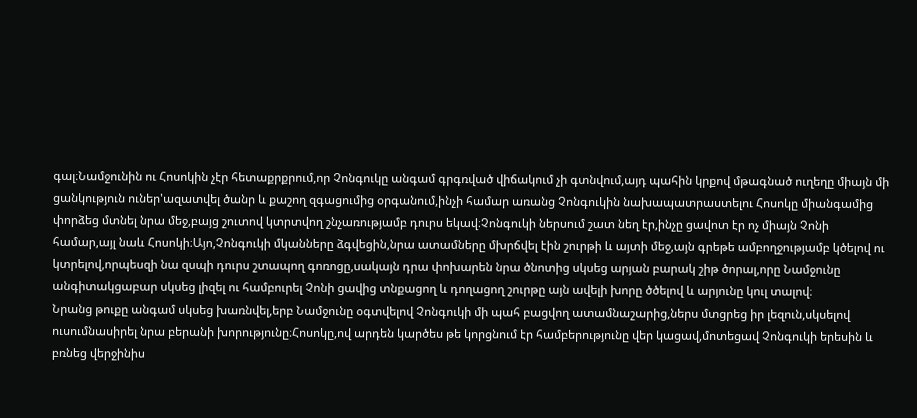գալ։Նամջունին ու Հոսոկին չէր հետաքրքրում,որ Չոնգուկը անգամ գրգռված վիճակում չի գտնվում,այդ պահին կրքով մթագնած ուղեղը միայն մի ցանկություն ուներ'ազատվել ծանր և քաշող զգացումից օրգանում,ինչի համար առանց Չոնգուկին նախապատրաստելու Հոսոկը միանգամից փորձեց մտնել նրա մեջ,բայց շուտով կտրտվող շնչառությամբ դուրս եկավ։Չոնգուկի ներսում շատ նեղ էր,ինչը ցավոտ էր ոչ միայն Չոնի համար,այլ նաև Հոսոկի։Այո,Չոնգուկի մկանները ձգվեցին,նրա ատամները մխրճվել էին շուրթի և այտի մեջ,այն գրեթե ամբողջությամբ կծելով ու կտրելով,որպեսզի նա զսպի դուրս շտապող գոռոցը,սակայն դրա փոխարեն նրա ծնոտից սկսեց արյան բարակ շիթ ծորալ,որը Նամջունը անգիտակցաբար սկսեց լիզել ու համբուրել Չոնի ցավից տնքացող և դողացող շուրթը այն ավելի խորը ծծելով և արյունը կուլ տալով։
Նրանց թուքը անգամ սկսեց խառնվել,երբ Նամջունը օգտվելով Չոնգուկի մի պահ բացվող ատամնաշարից,ներս մտցրեց իր լեզուն,սկսելով ուսումնասիրել նրա բերանի խորությունը։Հոսոկը,ով արդեն կարծես թե կորցնում էր համբերությունը վեր կացավ,մոտեցավ Չոնգուկի երեսին և բռնեց վերջինիս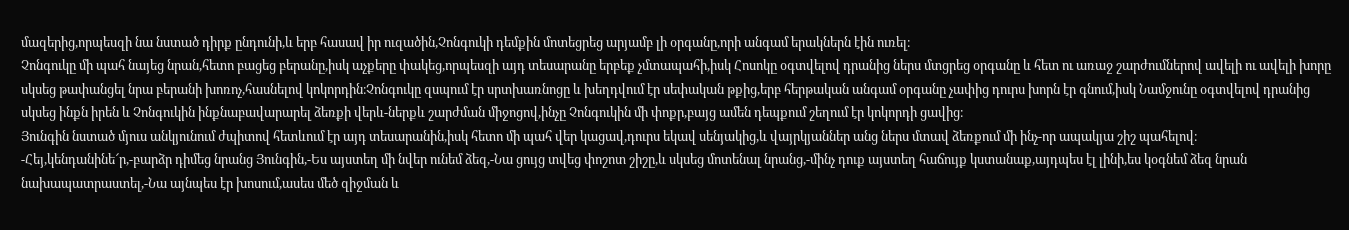մազերից,որպեսզի նա նստած դիրք ընդունի,և երբ հասավ իր ուզածին,Չոնգուկի դեմքին մոտեցրեց արյամբ լի օրգանը,որի անգամ երակներն էին ուռել։
Չոնգուկը մի պահ նայեց նրան,հետո բացեց բերանը,իսկ աչքերը փակեց,որպեսզի այդ տեսարանը երբեք չմտապահի,իսկ Հոսոկը օգտվելով դրանից ներս մտցրեց օրգանը և հետ ու առաջ շարժումներով ավելի ու ավելի խորը սկսեց թափանցել նրա բերանի խոռոչ,հասնելով կոկորդին։Չոնգուկը զսպում էր սրտխառնոցը և խեղդվում էր սեփական թքից,երբ հերթական անգամ օրգանը չափից դուրս խորն էր գնում,իսկ Նամջունը օգտվելով դրանից սկսեց ինքն իրեն և Չոնգուկին ինքնաբավարարել ձեռքի վերև-ներքև շարժման միջոցով,ինչը Չոնգուկին մի փոքր,բայց ամեն դեպքում շեղում էր կոկորդի ցավից։
Յունգին նստած մյուս անկյունում ժպիտով հետևում էր այդ տեսարանին,իսկ հետո մի պահ վեր կացավ,դուրս եկավ սենյակից,և վայրկյաններ անց ներս մտավ ձեռքում մի ինչ-որ ապակյա շիշ պահելով։
-Հեյ,կենդանինե՜ր,-բարձր դիմեց նրանց Յունգին,-Ես այստեղ մի նվեր ունեմ ձեզ,-Նա ցույց տվեց փոշոտ շիշը,և սկսեց մոտենալ նրանց,-մինչ դուք այստեղ հաճույք կստանաք,այդպես էլ լինի,ես կօգնեմ ձեզ նրան նախապատրաստել,-Նա այնպես էր խոսում,ասես մեծ զիջման և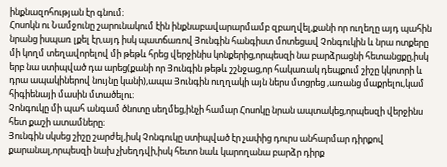ինքնազոհության էր գնում։
Հոսոկն ու Նամջունը շարունակում էին ինքնաբավարարմամբ զբաղվել,քանի որ ուղեղը այդ պահին նրանց իսպառ լքել էր,այդ իսկ պատճառով Յունգին հանգիստ մոտեցավ Չոնգուկին և նրա ոտքերը մի կողմ տեղավորելով մի թեթև հրեց վերջինիս կոնքերից,որպեսզի նա բարձրացնի հետանցքը,իսկ երբ նա ստիպված դա արեց(քանի որ Յունգին թեթև շշնջաց,որ հակառակ դեպքում շիշը կկոտրի և դրա ապակիներով նույնը կանի),ապա Յունգին ուղղակի այն ներս մտցրեց ,առանց մաքրելու,կամ հիգիենայի մասին մտածելու։
Չոնգուկը մի պահ անգամ ծնոտը սեղմեց,ինչի համար Հոսոկը նրան ապտակեց,որպեսզի վերջինս հետ քաշի ատամները։
Յունգին սկսեց շիշը շարժել,իսկ Չոնգուկը ստիպված էր չափից դուրս անհարմար դիրքով քարանալ,որպեսզի նախ չխեղդվի,իսկ հետո նաև կարողանա բարձր դիրք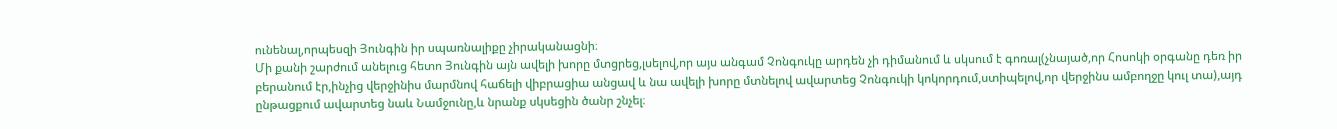ունենալ,որպեսզի Յունգին իր սպառնալիքը չիրականացնի։
Մի քանի շարժում անելուց հետո Յունգին այն ավելի խորը մտցրեց,լսելով,որ այս անգամ Չոնգուկը արդեն չի դիմանում և սկսում է գոռալ(չնայած,որ Հոսոկի օրգանը դեռ իր բերանում էր,ինչից վերջինիս մարմնով հաճելի վիբրացիա անցավ և նա ավելի խորը մտնելով ավարտեց Չոնգուկի կոկորդում,ստիպելով,որ վերջինս ամբողջը կուլ տա),այդ ընթացքում ավարտեց նաև Նամջունը,և նրանք սկսեցին ծանր շնչել։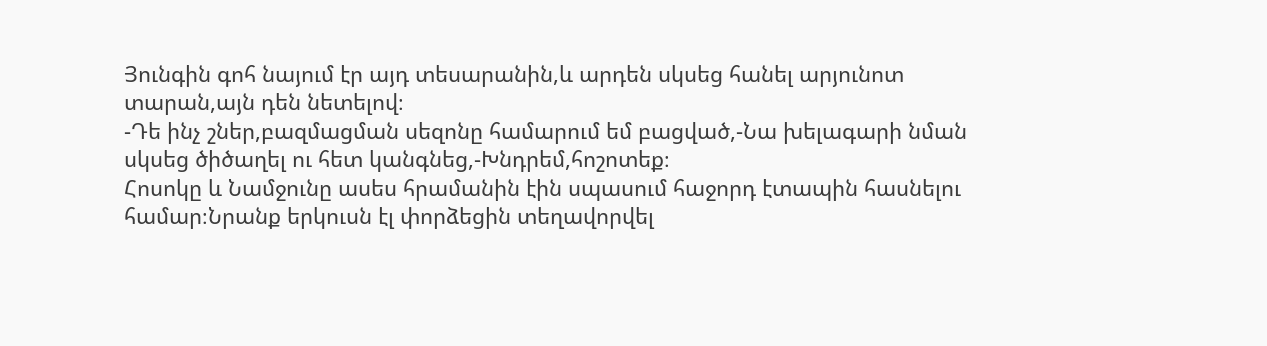Յունգին գոհ նայում էր այդ տեսարանին,և արդեն սկսեց հանել արյունոտ տարան,այն դեն նետելով։
-Դե ինչ շներ,բազմացման սեզոնը համարում եմ բացված,-Նա խելագարի նման սկսեց ծիծաղել ու հետ կանգնեց,-Խնդրեմ,հոշոտեք։
Հոսոկը և Նամջունը ասես հրամանին էին սպասում հաջորդ էտապին հասնելու համար։Նրանք երկուսն էլ փորձեցին տեղավորվել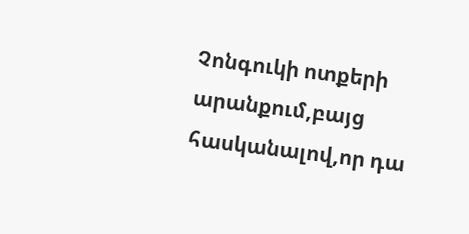Չոնգուկի ոտքերի արանքում,բայց հասկանալով,որ դա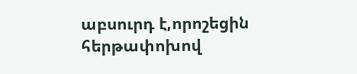աբսուրդ է,որոշեցին հերթափոխով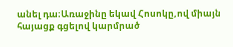անել դա։Առաջինը եկավ Հոսոկը,ով միայն հայացք գցելով կարմրած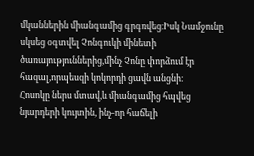մկաններին միանգամից գրգռվեց։Իսկ Նամջունը սկսեց օգտվել Չոնգուկի մինետի ծառայություններից,մինչ Չոնը փորձում էր հազալ,որպեսզի կոկորդի ցավն անցնի։
Հոսոկը ներս մտավ,և միանգամից հպվեց նյարդերի կույտին, ինչ-որ հաճելի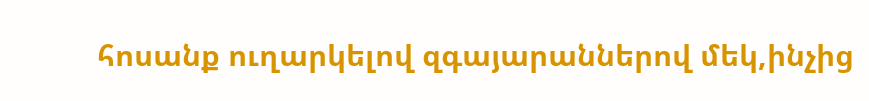հոսանք ուղարկելով զգայարաններով մեկ,ինչից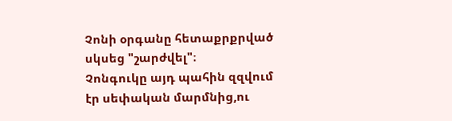Չոնի օրգանը հետաքրքրված սկսեց "շարժվել"։
Չոնգուկը այդ պահին զզվում էր սեփական մարմնից,ու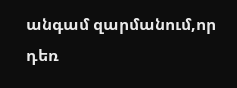անգամ զարմանում,որ դեռ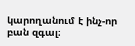կարողանում է ինչ-որ բան զգալ։